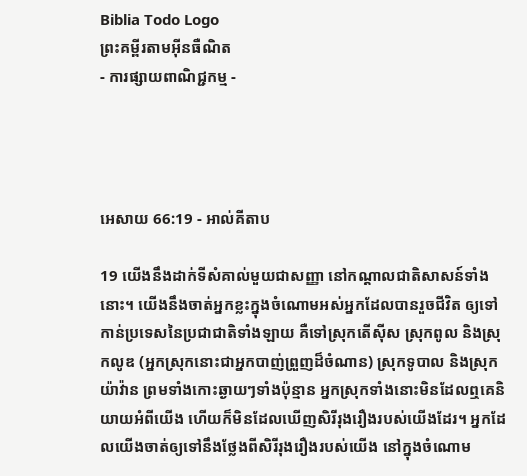Biblia Todo Logo
ព្រះគម្ពីរតាមអ៊ីនធឺណិត
- ការផ្សាយពាណិជ្ជកម្ម -




អេសាយ 66:19 - អាល់គីតាប

19 យើងនឹងដាក់ទីសំគាល់មួយជាសញ្ញា នៅកណ្ដាលជាតិសាសន៍ទាំងនោះ។ យើងនឹងចាត់អ្នកខ្លះក្នុងចំណោមអស់អ្នកដែលបានរួចជីវិត ឲ្យទៅកាន់ប្រទេសនៃប្រជា‌ជាតិទាំង‌ឡាយ គឺទៅស្រុកតើស៊ីស ស្រុកពូល និងស្រុកលូឌ (អ្នកស្រុកនោះជាអ្នកបាញ់ព្រួញដ៏ចំណាន) ស្រុកទូបាល និងស្រុកយ៉ាវ៉ាន ព្រមទាំងកោះឆ្ងាយៗទាំងប៉ុន្មាន អ្នកស្រុកទាំងនោះមិនដែលឮគេនិយាយអំពីយើង ហើយក៏មិនដែលឃើញសិរី‌រុង‌រឿងរបស់យើងដែរ។ អ្នកដែលយើងចាត់ឲ្យទៅនឹងថ្លែងពីសិរី‌រុង‌រឿងរបស់យើង នៅក្នុងចំណោម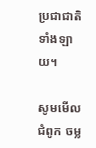ប្រជា‌ជាតិទាំង‌ឡាយ។

សូមមើលជំពូក ចម្ល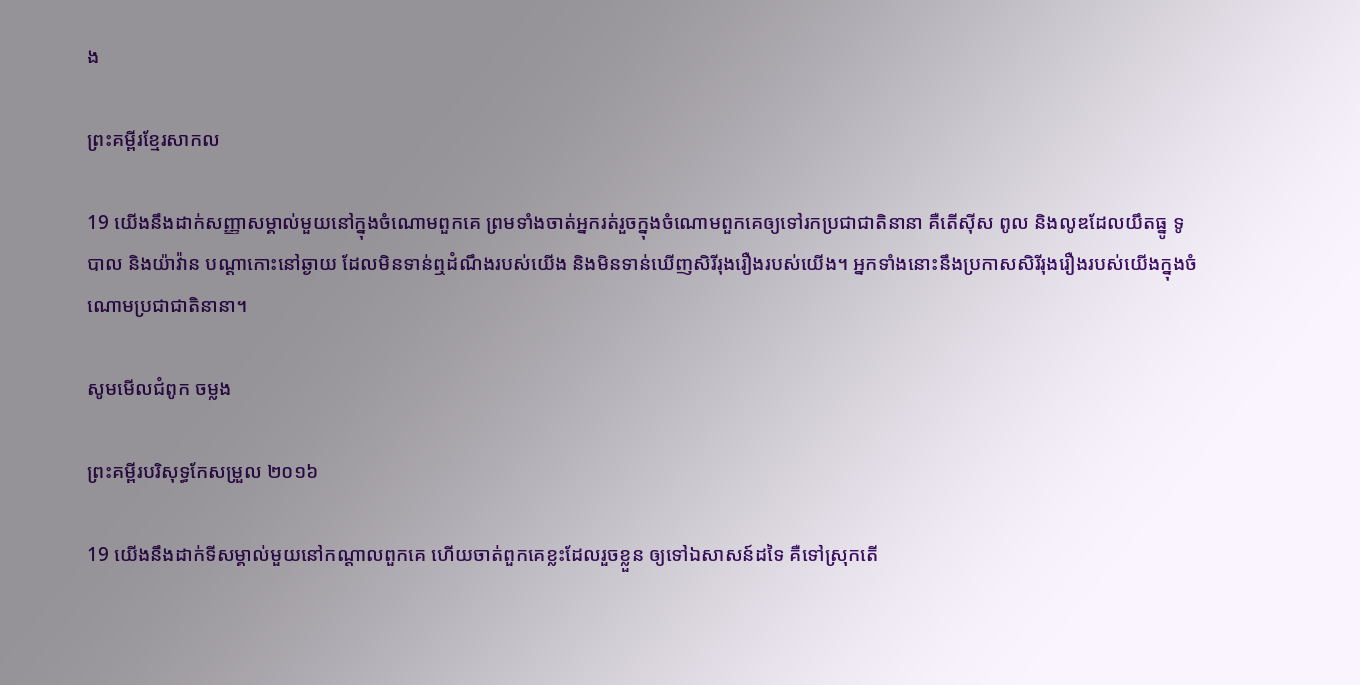ង

ព្រះគម្ពីរខ្មែរសាកល

19 យើងនឹងដាក់សញ្ញាសម្គាល់មួយនៅក្នុងចំណោមពួកគេ ព្រមទាំងចាត់អ្នករត់រួចក្នុងចំណោមពួកគេឲ្យទៅរកប្រជាជាតិនានា គឺតើស៊ីស ពូល និងលូឌដែលយឹតធ្នូ ទូបាល និងយ៉ាវ៉ាន បណ្ដាកោះនៅឆ្ងាយ ដែលមិនទាន់ឮដំណឹងរបស់យើង និងមិនទាន់ឃើញសិរីរុងរឿងរបស់យើង។ អ្នកទាំងនោះនឹងប្រកាសសិរីរុងរឿងរបស់យើងក្នុងចំណោមប្រជាជាតិនានា។

សូមមើលជំពូក ចម្លង

ព្រះគម្ពីរបរិសុទ្ធកែសម្រួល ២០១៦

19 យើងនឹងដាក់ទីសម្គាល់មួយនៅកណ្ដាលពួកគេ ហើយចាត់ពួកគេខ្លះដែលរួចខ្លួន ឲ្យទៅឯសាសន៍ដទៃ គឺទៅស្រុកតើ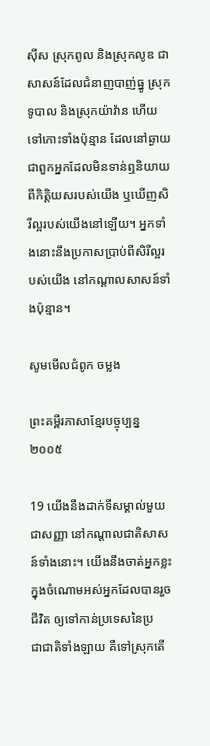ស៊ីស ស្រុកពូល និងស្រុកលូឌ ជាសាសន៍ដែលជំនាញបាញ់ធ្នូ ស្រុកទូបាល និងស្រុកយ៉ាវ៉ាន ហើយទៅកោះទាំងប៉ុន្មាន ដែលនៅឆ្ងាយ ជាពួកអ្នកដែលមិនទាន់ឮនិយាយពីកិត្តិ‌យសរបស់យើង ឬឃើញសិរី‌ល្អរបស់យើងនៅឡើយ។ អ្នកទាំងនោះនឹងប្រកាសប្រាប់ពីសិរី‌ល្អរបស់យើង នៅកណ្ដាលសាសន៍ទាំងប៉ុន្មាន។

សូមមើលជំពូក ចម្លង

ព្រះគម្ពីរភាសាខ្មែរបច្ចុប្បន្ន ២០០៥

19 យើងនឹងដាក់ទីសម្គាល់មួយជាសញ្ញា នៅកណ្ដាលជាតិសាសន៍ទាំងនោះ។ យើងនឹងចាត់អ្នកខ្លះក្នុងចំណោមអស់អ្នកដែលបានរួចជីវិត ឲ្យទៅកាន់ប្រទេសនៃប្រជា‌ជាតិទាំង‌ឡាយ គឺទៅស្រុកតើ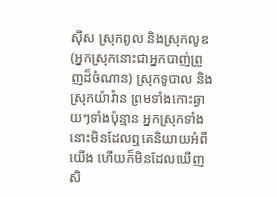ស៊ីស ស្រុកពូល និងស្រុកលូឌ (អ្នកស្រុកនោះជាអ្នកបាញ់ព្រួញដ៏ចំណាន) ស្រុកទូបាល និងស្រុកយ៉ាវ៉ាន ព្រមទាំងកោះឆ្ងាយៗទាំងប៉ុន្មាន អ្នកស្រុកទាំងនោះមិនដែលឮគេនិយាយអំពីយើង ហើយក៏មិនដែលឃើញសិ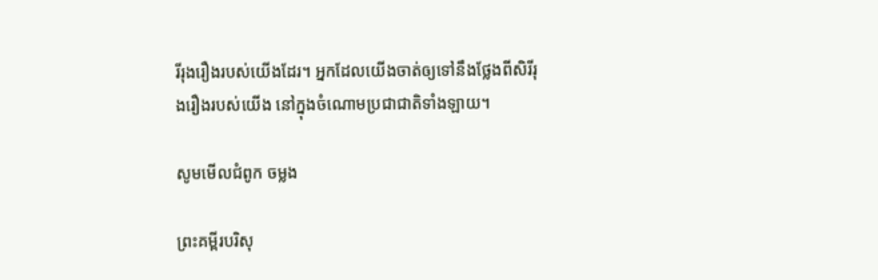រី‌រុងរឿងរបស់យើងដែរ។ អ្នកដែលយើងចាត់ឲ្យទៅនឹងថ្លែងពីសិរី‌រុងរឿងរបស់យើង នៅក្នុងចំណោមប្រជា‌ជាតិទាំង‌ឡាយ។

សូមមើលជំពូក ចម្លង

ព្រះគម្ពីរបរិសុ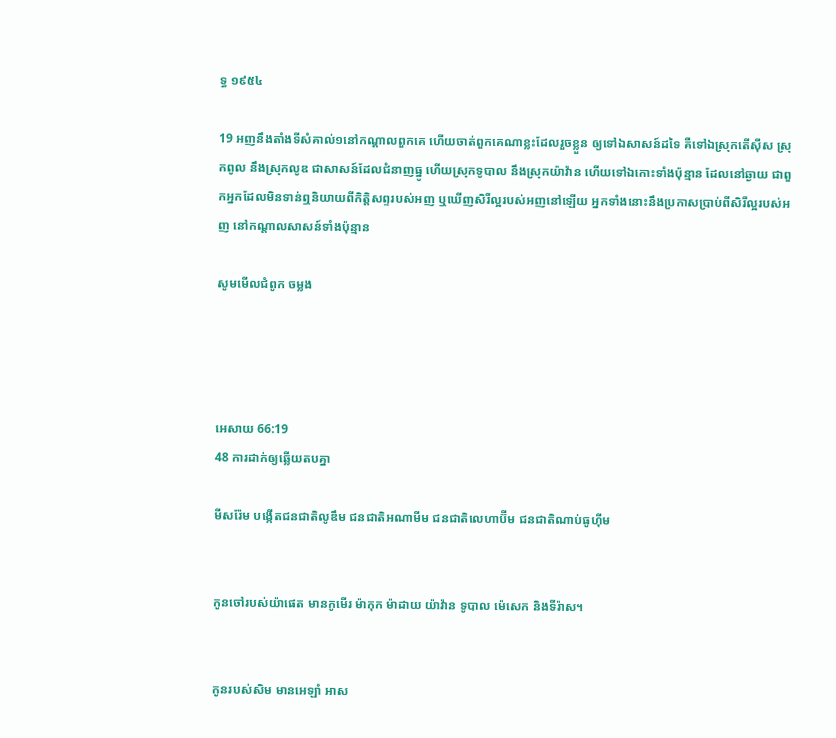ទ្ធ ១៩៥៤

19 អញនឹងតាំងទីសំគាល់១នៅកណ្តាលពួកគេ ហើយចាត់ពួកគេណាខ្លះដែលរួចខ្លួន ឲ្យទៅឯសាសន៍ដទៃ គឺទៅឯស្រុកតើស៊ីស ស្រុកពូល នឹងស្រុកលូឌ ជាសាសន៍ដែលជំនាញធ្នូ ហើយស្រុកទូបាល នឹងស្រុកយ៉ាវ៉ាន ហើយទៅឯកោះទាំងប៉ុន្មាន ដែលនៅឆ្ងាយ ជាពួកអ្នកដែលមិនទាន់ឮនិយាយពីកិត្តិសព្ទរបស់អញ ឬឃើញសិរី‌ល្អរបស់អញនៅឡើយ អ្នកទាំងនោះនឹងប្រកាសប្រាប់ពីសិរី‌ល្អរបស់អញ នៅកណ្តាលសាសន៍ទាំងប៉ុន្មាន

សូមមើលជំពូក ចម្លង




អេសាយ 66:19
48 ការដាក់ឲ្យឆ្លើយតបគ្នា

មីសរ៉ែម បង្កើតជន‌ជាតិលូឌឹម ជន‌ជាតិអណា‌មីម ជន‌ជាតិលេហា‌ប៊ីម ជន‌ជាតិណាប់ធូ‌ហ៊ីម


កូនចៅរបស់យ៉ាផេត មានកូមើរ ម៉ាកុក ម៉ាដាយ យ៉ាវ៉ាន ទូបាល ម៉េសេក និងទីរ៉ាស។


កូនរបស់សិម មានអេឡាំ អាស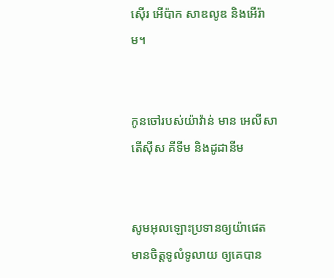ស៊ើរ អើប៉ាក សាឌលូឌ និងអើរ៉ាម។


កូនចៅរបស់យ៉ាវ៉ាន់ មាន អេលី‌សា តើស៊ីស គីទីម និងដូដា‌នីម


សូមអុលឡោះប្រទានឲ្យយ៉ាផេត មានចិត្តទូលំទូលាយ ឲ្យគេបាន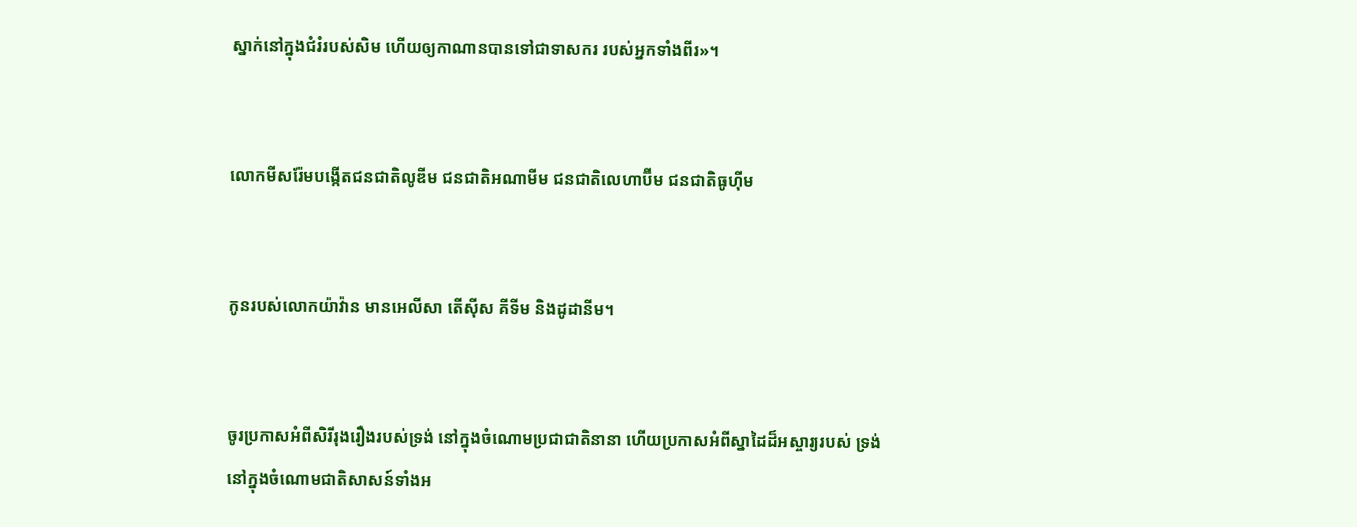ស្នាក់នៅក្នុងជំរំរបស់សិម ហើយឲ្យកាណានបានទៅជាទាសករ របស់អ្នកទាំងពីរ»។


លោកមីស‌រ៉ែមបង្កើតជន‌ជាតិលូឌីម ជន‌ជាតិអណា‌មីម ជន‌ជាតិលេហា‌ប៊ីម ជន‌ជាតិធូហ៊ីម


កូនរបស់លោកយ៉ាវ៉ាន មានអេលី‌សា តើ‌ស៊ីស គីទីម និងដូដា‌នីម។


ចូរប្រកាសអំពីសិរី‌រុង‌រឿងរបស់ទ្រង់ នៅក្នុងចំណោមប្រជា‌ជាតិនានា ហើយប្រកាសអំពីស្នាដៃដ៏អស្ចារ្យរបស់ ទ្រង់ នៅក្នុងចំណោមជាតិសាសន៍ទាំងអ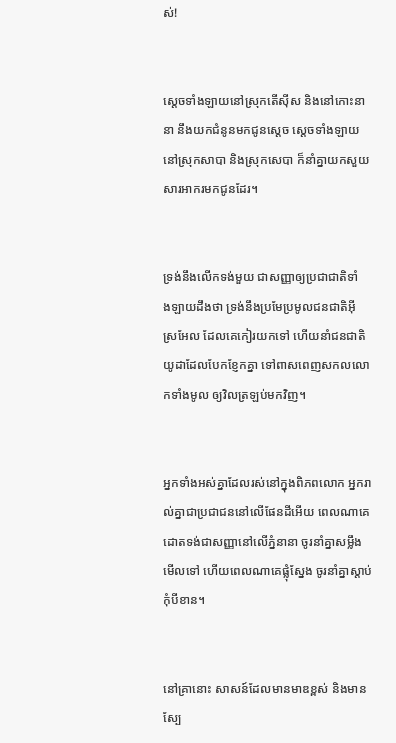ស់!


ស្ដេចទាំង‌ឡាយនៅស្រុកតើស៊ីស និងនៅកោះនានា នឹងយកជំនូនមកជូនស្តេច ស្ដេចទាំង‌ឡាយនៅស្រុកសាបា និងស្រុកសេបា ក៏នាំគ្នាយកសួយសារ‌អាករមកជូនដែរ។


ទ្រង់នឹងលើកទង់មួយ ជាសញ្ញាឲ្យប្រជា‌ជាតិទាំង‌ឡាយដឹងថា ទ្រង់នឹងប្រមែ‌ប្រមូលជន‌ជាតិអ៊ីស្រ‌អែល ដែលគេកៀរយកទៅ ហើយនាំជន‌ជាតិយូដាដែលបែក‌ខ្ញែកគ្នា ទៅពាស‌ពេញសកលលោកទាំងមូល ឲ្យវិលត្រឡប់មកវិញ។


អ្នកទាំងអស់គ្នាដែលរស់នៅក្នុងពិភពលោក អ្នករាល់គ្នាជាប្រជា‌ជននៅលើផែនដីអើយ ពេលណាគេដោតទង់ជាសញ្ញានៅលើភ្នំនានា ចូរនាំគ្នាសម្លឹងមើលទៅ ហើយពេលណាគេផ្លុំស្នែង ចូរនាំគ្នាស្ដាប់កុំបីខាន។


នៅគ្រានោះ សាសន៍ដែលមានមាឌខ្ពស់ និងមានស្បែ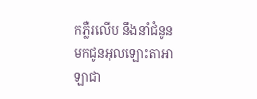កភ្លឺរលើប នឹងនាំជំនូន មកជូនអុលឡោះ‌តាអាឡាជា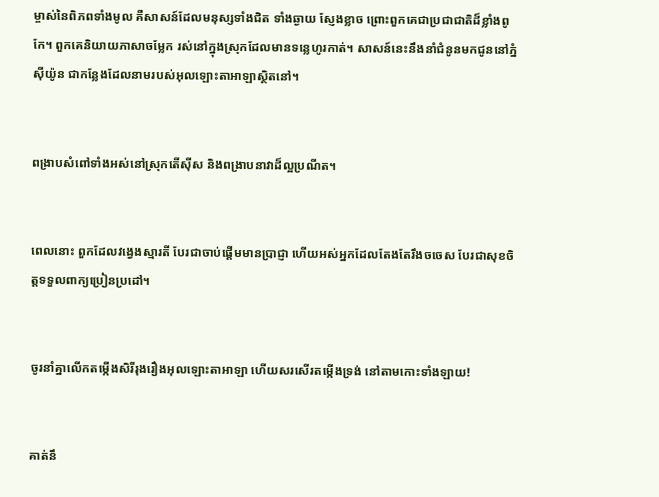ម្ចាស់នៃពិភពទាំងមូល គឺសាសន៍ដែលមនុស្សទាំងជិត ទាំងឆ្ងាយ ស្ញែង‌ខ្លាច ព្រោះពួកគេជាប្រជា‌ជាតិដ៏ខ្លាំងពូកែ។ ពួកគេនិយាយភាសាចម្លែក រស់នៅក្នុងស្រុកដែលមានទន្លេហូរកាត់។ សាសន៍នេះនឹងនាំជំនូនមកជូននៅភ្នំស៊ីយ៉ូន ជាកន្លែងដែលនាមរបស់អុលឡោះ‌តាអាឡាស្ថិតនៅ។


ពង្រាបសំពៅទាំងអស់នៅស្រុកតើស៊ីស និងពង្រាបនាវាដ៏ល្អប្រណីត។


ពេលនោះ ពួកដែលវង្វេងស្មារតី បែរជាចាប់ផ្ដើមមានប្រាជ្ញា ហើយអស់អ្នកដែលតែងតែរឹងចចេស បែរជាសុខចិត្តទទួលពាក្យប្រៀន‌ប្រដៅ។


ចូរនាំគ្នាលើកតម្កើងសិរី‌រុង‌រឿងអុលឡោះ‌តាអាឡា ហើយសរសើរតម្កើងទ្រង់ នៅតាមកោះទាំង‌ឡាយ!


គាត់នឹ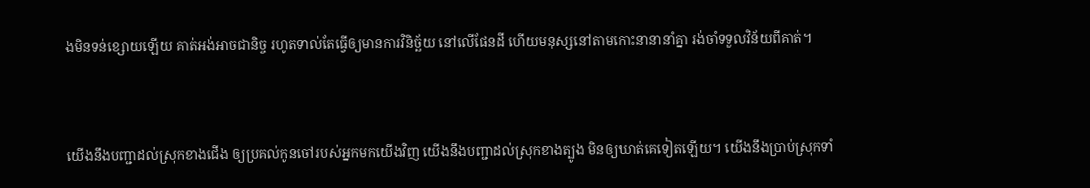ងមិនទន់ខ្សោយឡើយ គាត់អង់‌អាចជា‌និច្ច រហូតទាល់តែធ្វើឲ្យមានការវិនិច្ឆ័យ នៅលើផែនដី ហើយមនុស្សនៅតាមកោះនានានាំគ្នា រង់‌ចាំទទួលវិន័យពីគាត់។


យើងនឹងបញ្ជាដល់ស្រុកខាងជើង ឲ្យប្រគល់កូនចៅរបស់អ្នកមកយើងវិញ យើងនឹងបញ្ជាដល់ស្រុកខាងត្បូង មិនឲ្យឃាត់គេទៀតឡើយ។ យើងនឹងប្រាប់ស្រុកទាំ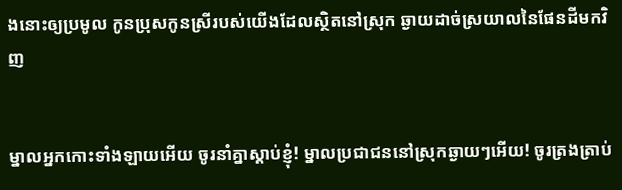ងនោះឲ្យប្រមូល កូនប្រុសកូនស្រីរបស់យើងដែលស្ថិតនៅស្រុក ឆ្ងាយដាច់ស្រយាលនៃផែនដីមកវិញ


ម្នាលអ្នកកោះទាំង‌ឡាយអើយ ចូរនាំគ្នាស្ដាប់ខ្ញុំ! ម្នាលប្រជា‌ជននៅស្រុកឆ្ងាយៗអើយ! ចូរត្រង‌ត្រាប់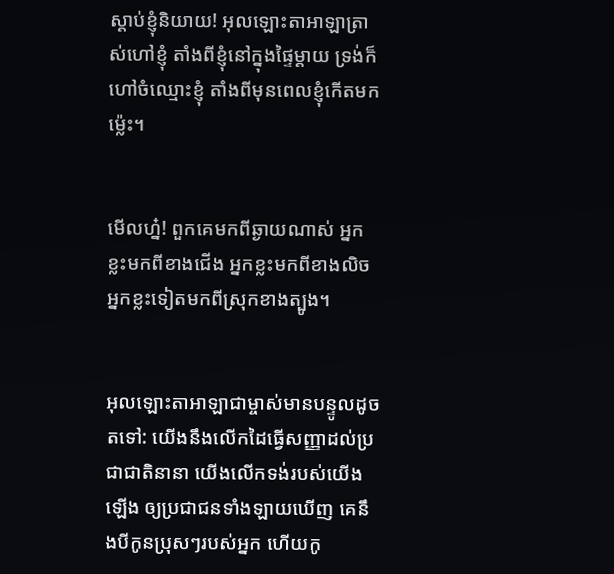ស្ដាប់ខ្ញុំនិយាយ! អុលឡោះ‌តាអាឡាត្រាស់ហៅខ្ញុំ តាំងពីខ្ញុំនៅក្នុងផ្ទៃម្ដាយ ទ្រង់ក៏ហៅចំឈ្មោះខ្ញុំ តាំងពីមុនពេលខ្ញុំកើតមកម៉្លេះ។


មើលហ្ន៎! ពួកគេមកពីឆ្ងាយណាស់ អ្នកខ្លះមកពីខាងជើង អ្នកខ្លះមកពីខាងលិច អ្នកខ្លះទៀតមកពីស្រុកខាងត្បូង។


អុលឡោះ‌តាអាឡាជាម្ចាស់មានបន្ទូលដូចតទៅ: យើងនឹងលើកដៃធ្វើសញ្ញាដល់ប្រជា‌ជាតិនានា យើងលើកទង់របស់យើងឡើង ឲ្យប្រជា‌ជនទាំង‌ឡាយឃើញ គេនឹងបីកូនប្រុសៗរបស់អ្នក ហើយកូ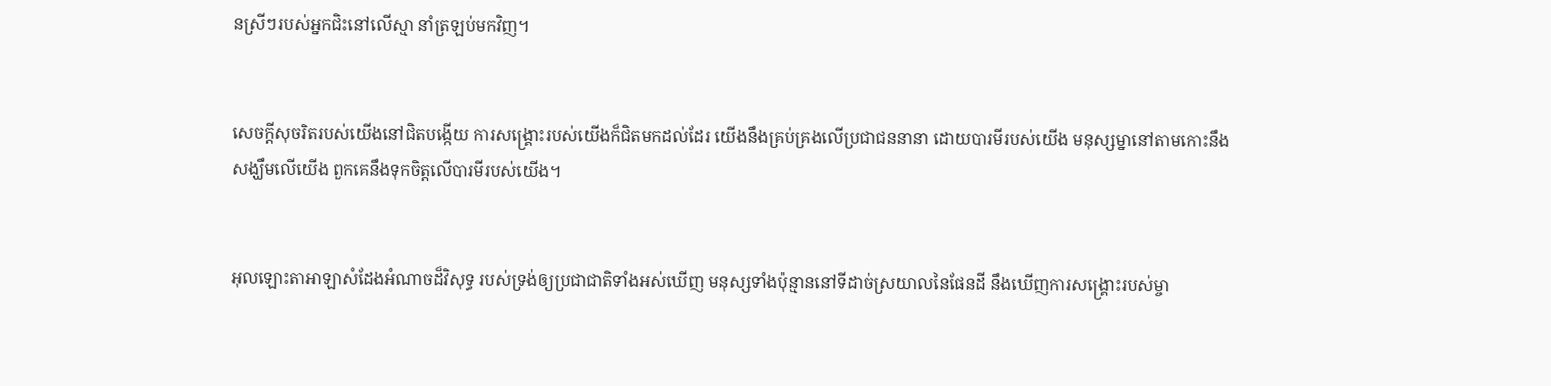នស្រីៗរបស់អ្នកជិះនៅលើស្មា នាំត្រឡប់មកវិញ។


សេចក្ដីសុចរិតរបស់យើងនៅជិតបង្កើយ ការសង្គ្រោះរបស់យើងក៏ជិតមកដល់ដែរ យើងនឹងគ្រប់‌គ្រងលើប្រជា‌ជននានា ដោយបារមីរបស់យើង មនុស្ស‌ម្នានៅតាមកោះនឹងសង្ឃឹមលើយើង ពួកគេនឹងទុកចិត្តលើបារមីរបស់យើង។


អុលឡោះ‌តាអាឡាសំដែងអំណាចដ៏‌វិសុទ្ធ របស់ទ្រង់ឲ្យប្រជា‌ជាតិទាំងអស់ឃើញ មនុស្សទាំងប៉ុន្មាននៅទីដាច់ស្រយាលនៃផែនដី នឹងឃើញការសង្គ្រោះរបស់ម្ចា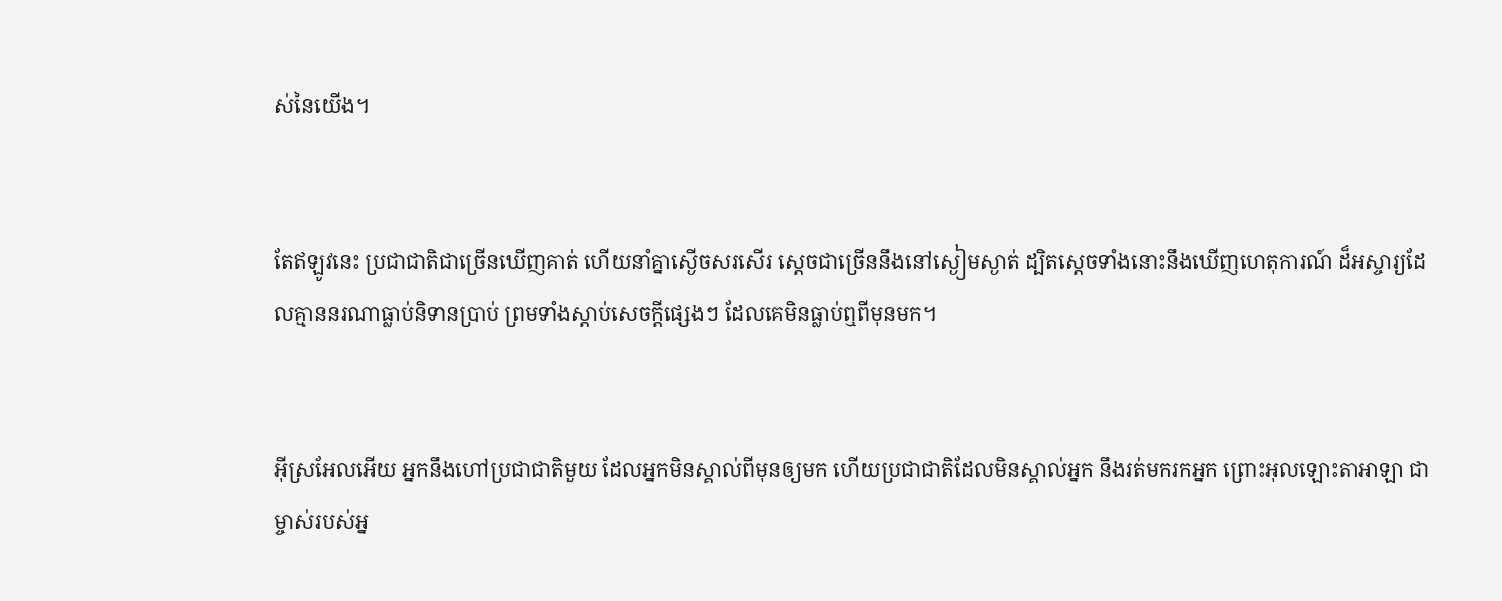ស់នៃយើង។


តែឥឡូវនេះ ប្រជា‌ជាតិជាច្រើនឃើញគាត់ ហើយនាំគ្នាស្ងើចសរសើរ ស្ដេចជាច្រើននឹងនៅស្ងៀមស្ងាត់ ដ្បិតស្ដេចទាំងនោះនឹងឃើញហេតុ‌ការណ៍ ដ៏អស្ចារ្យដែលគ្មាននរណាធ្លាប់និទានប្រាប់ ព្រមទាំងស្ដាប់សេចក្ដីផ្សេងៗ ដែលគេមិនធ្លាប់ឮពីមុនមក។


អ៊ីស្រ‌អែលអើយ អ្នកនឹងហៅប្រជា‌ជាតិមួយ ដែលអ្នកមិនស្គាល់ពីមុនឲ្យមក ហើយប្រជា‌ជាតិដែលមិនស្គាល់អ្នក នឹងរត់មករកអ្នក ព្រោះអុលឡោះ‌តាអាឡា ជាម្ចាស់របស់អ្ន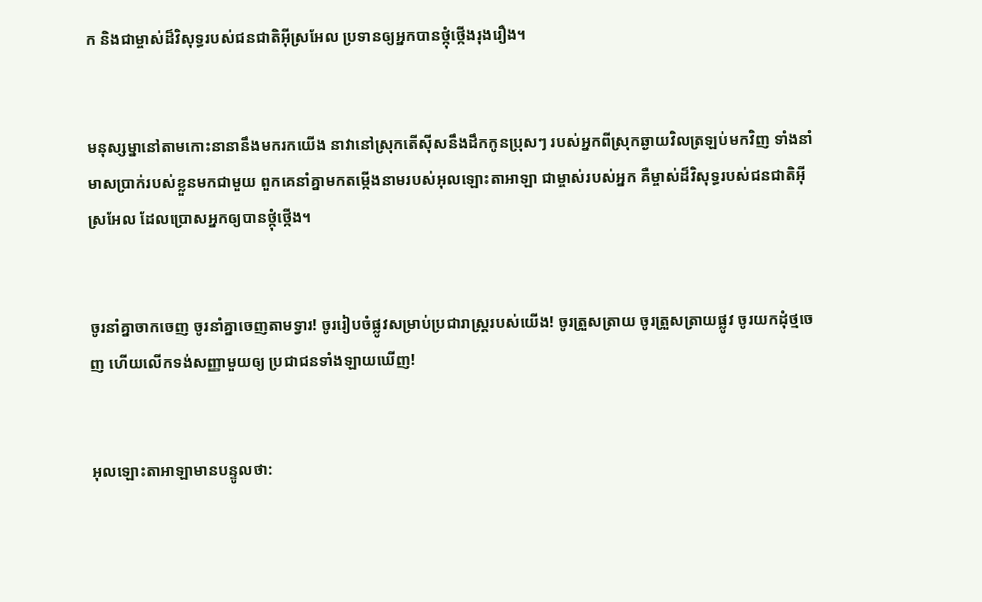ក និងជាម្ចាស់ដ៏‌វិសុទ្ធរបស់ជន‌ជាតិអ៊ីស្រ‌អែល ប្រទានឲ្យអ្នកបានថ្កុំ‌ថ្កើងរុង‌រឿង។


មនុស្ស‌ម្នានៅតាមកោះនានានឹងមករកយើង នាវានៅស្រុកតើស៊ីសនឹងដឹកកូនប្រុសៗ របស់អ្នកពីស្រុកឆ្ងាយវិលត្រឡប់មកវិញ ទាំងនាំមាសប្រាក់របស់ខ្លួនមកជាមួយ ពួកគេនាំគ្នាមកតម្កើងនាមរបស់អុលឡោះ‌តាអាឡា ជាម្ចាស់របស់អ្នក គឺម្ចាស់ដ៏‌វិសុទ្ធរបស់ជន‌ជាតិអ៊ីស្រ‌អែល ដែលប្រោសអ្នកឲ្យបានថ្កុំ‌ថ្កើង។


ចូរនាំគ្នាចាកចេញ ចូរនាំគ្នាចេញតាមទ្វារ! ចូររៀប‌ចំផ្លូវសម្រាប់ប្រជា‌រាស្ត្ររបស់យើង! ចូរត្រួស‌ត្រាយ ចូរត្រួស‌ត្រាយផ្លូវ ចូរយកដុំថ្មចេញ ហើយលើកទង់សញ្ញាមួយឲ្យ ប្រជា‌ជនទាំង‌ឡាយឃើញ!


អុលឡោះ‌តាអាឡាមានបន្ទូលថា: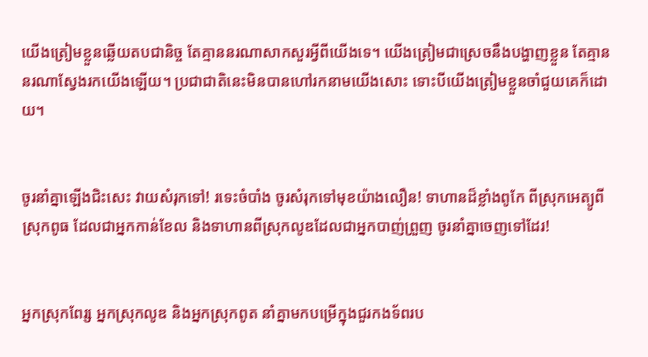យើងត្រៀមខ្លួនឆ្លើយតបជា‌និច្ច តែគ្មាននរណាសាកសួរអ្វីពីយើងទេ។ យើងត្រៀមជាស្រេចនឹងបង្ហាញខ្លួន តែគ្មាននរណាស្វែងរកយើងឡើយ។ ប្រជា‌ជាតិនេះមិនបានហៅរកនាមយើងសោះ ទោះបីយើងត្រៀមខ្លួនចាំជួយគេក៏ដោយ។


ចូរនាំគ្នាឡើងជិះសេះ វាយសំរុកទៅ! រទេះចំបាំង ចូរសំរុកទៅមុខយ៉ាងលឿន! ទាហានដ៏ខ្លាំងពូកែ ពីស្រុកអេត្យូ‌ពី ស្រុកពូធ ដែលជាអ្នកកាន់ខែល និងទាហានពីស្រុកលូឌដែលជាអ្នកបាញ់ព្រួញ ចូរនាំគ្នាចេញទៅដែរ!


អ្នកស្រុកពែរ្ស អ្នកស្រុកលូឌ និងអ្នកស្រុកពូត នាំគ្នាមកបម្រើក្នុងជួរកង‌ទ័ពរប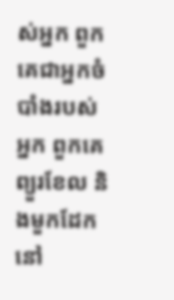ស់អ្នក ពួកគេជាអ្នកចំបាំងរបស់អ្នក ពួកគេព្យួរខែល និងមួកដែកនៅ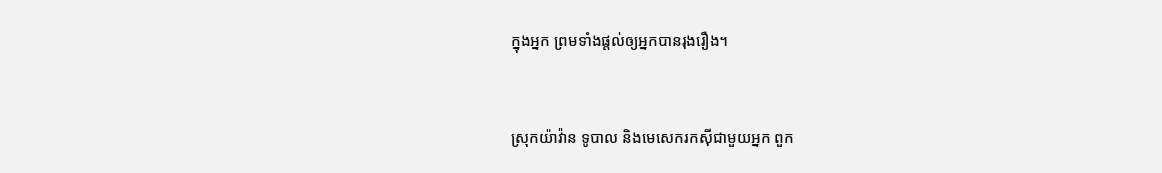ក្នុងអ្នក ព្រមទាំងផ្ដល់ឲ្យអ្នកបានរុង‌រឿង។


ស្រុកយ៉ាវ៉ាន ទូបាល និងមេសេករកស៊ីជាមួយអ្នក ពួក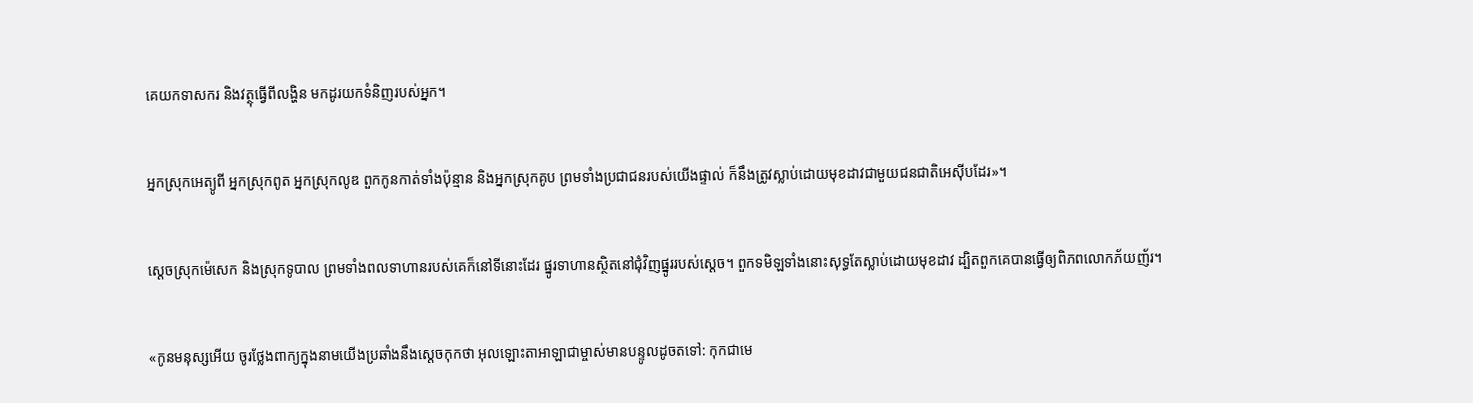គេយកទាសករ និងវត្ថុធ្វើពីលង្ហិន មកដូរយកទំនិញរបស់អ្នក។


អ្នកស្រុកអេត្យូ‌ពី អ្នកស្រុកពូត អ្នកស្រុកលូឌ ពួកកូនកាត់ទាំងប៉ុន្មាន និងអ្នកស្រុកគូប ព្រមទាំងប្រជា‌ជនរបស់យើងផ្ទាល់ ក៏នឹងត្រូវស្លាប់ដោយមុខដាវជាមួយជន‌ជាតិអេស៊ីបដែរ»។


ស្ដេចស្រុកម៉េសេក និងស្រុកទូបាល ព្រមទាំងពលទាហានរបស់គេក៏នៅទីនោះដែរ ផ្នូរទាហានស្ថិតនៅជុំ‌វិញផ្នូររបស់ស្ដេច។ ពួកទមិឡទាំងនោះសុទ្ធតែស្លាប់ដោយមុខដាវ ដ្បិតពួកគេបានធ្វើឲ្យពិភពលោកភ័យញ័រ។


«កូនមនុស្សអើយ ចូរថ្លែងពាក្យក្នុងនាមយើងប្រឆាំងនឹងស្ដេចកុកថា អុលឡោះ‌តាអាឡាជាម្ចាស់មានបន្ទូលដូចតទៅ: កុកជាមេ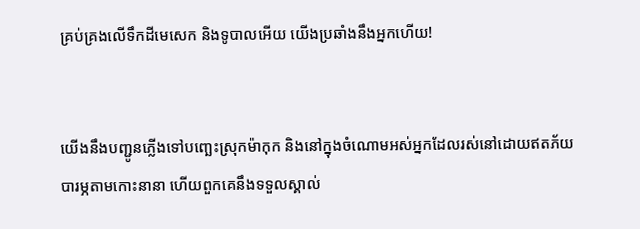គ្រប់‌គ្រងលើទឹកដីមេសេក និងទូបាលអើយ យើងប្រឆាំងនឹងអ្នកហើយ!


យើងនឹងបញ្ជូនភ្លើងទៅបញ្ឆេះស្រុកម៉ាកុក និងនៅក្នុងចំណោមអស់អ្នកដែលរស់នៅដោយឥតភ័យបារម្ភតាមកោះនានា ហើយពួកគេនឹងទទួលស្គាល់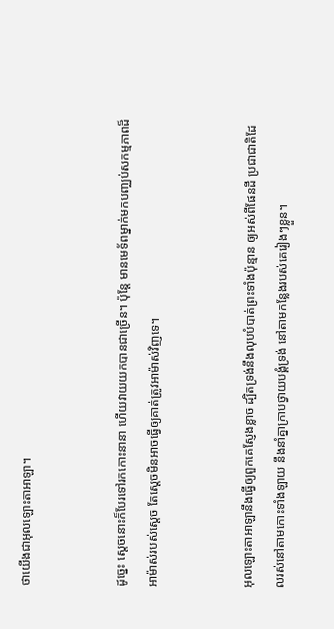ថាយើងជាអុលឡោះ‌តាអាឡា។


ដូច្នេះ ស្ដេចនោះក៏បែរទៅរកកោះនានា ហើយវាយយកបានជាច្រើន។ ប៉ុន្តែ មានមេ‌ទ័ពម្នាក់មកបញ្ឈប់សកម្ម‌ភាពដ៏អាម៉ាស់របស់ស្ដេច តែស្ដេចមិនអាចធ្វើឲ្យគាត់ត្រូវអាម៉ាស់វិញទេ។


អុលឡោះ‌តាអាឡានឹងធ្វើឲ្យពួកគេស្ញែងខ្លាច ដ្បិតទ្រង់នឹងលុបបំបាត់ព្រះទាំងប៉ុន្មាន ឲ្យអស់ពីផែនដី ប្រជា‌ជាតិដែលរស់នៅតាមកោះទាំង‌ឡាយ នឹងនាំគ្នាក្រាបថ្វាយ‌បង្គំទ្រង់ នៅតាមកន្លែងរបស់គេរៀងៗខ្លួន។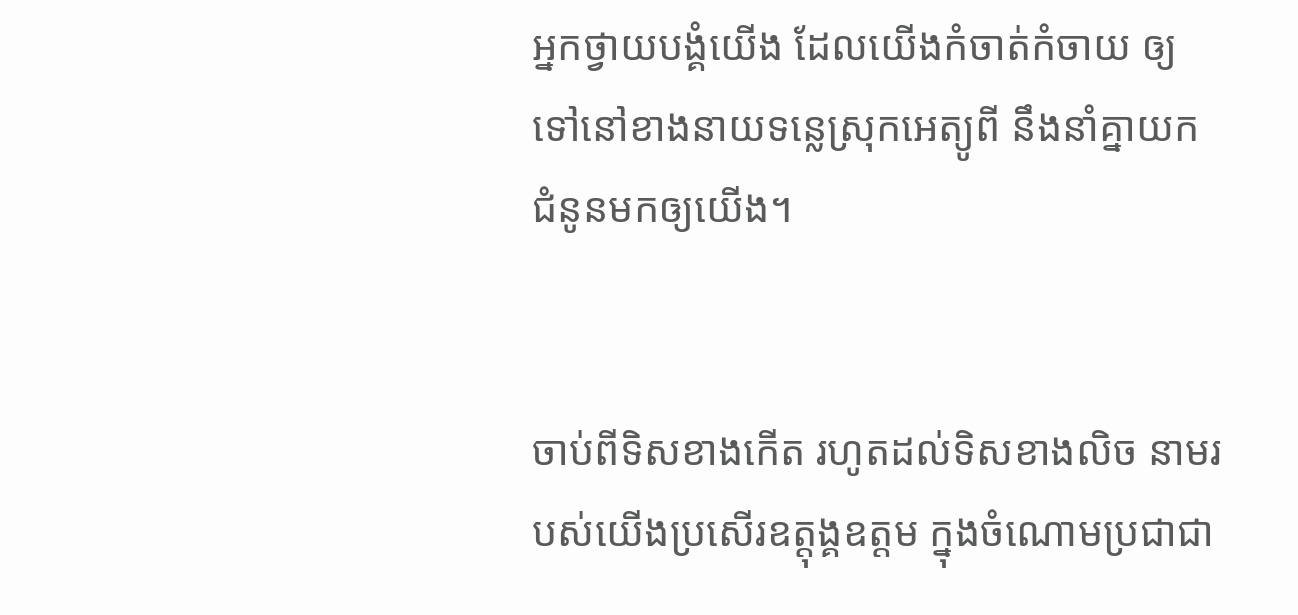អ្នកថ្វាយ‌បង្គំយើង ដែលយើងកំចាត់‌កំចាយ ឲ្យទៅនៅខាងនាយទន្លេស្រុកអេត្យូ‌ពី នឹងនាំគ្នាយកជំនូនមកឲ្យយើង។


ចាប់ពីទិសខាងកើត រហូតដល់ទិសខាងលិច នាមរបស់យើងប្រសើរឧត្ដុង្គ‌ឧត្ដម ក្នុងចំណោមប្រជា‌ជា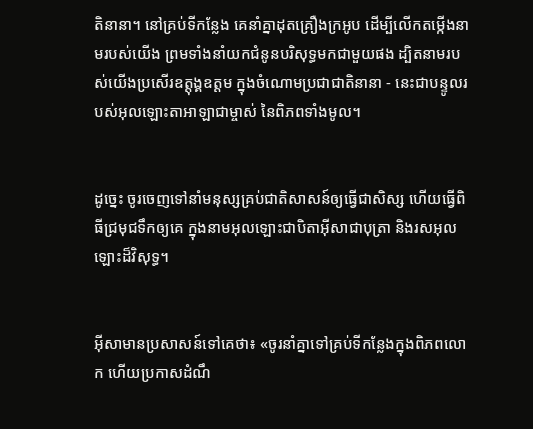តិនានា។ នៅគ្រប់ទីកន្លែង គេនាំគ្នាដុតគ្រឿងក្រអូប ដើម្បីលើកតម្កើងនាមរបស់យើង ព្រមទាំងនាំយកជំនូនបរិសុទ្ធមកជាមួយផង ដ្បិតនាមរបស់យើងប្រសើរឧត្ដុង្គ‌ឧត្ដម ក្នុងចំណោមប្រជា‌ជាតិនានា - នេះជាបន្ទូលរបស់អុលឡោះ‌តាអាឡាជាម្ចាស់ នៃពិភពទាំងមូល។


ដូច្នេះ ចូរចេញទៅនាំមនុស្សគ្រប់ជាតិសាសន៍ឲ្យធ្វើជាសិស្ស ហើយធ្វើពិធីជ្រមុជទឹកឲ្យគេ ក្នុងនាមអុលឡោះជាបិតាអ៊ីសាជាបុត្រា និងរស‌អុលឡោះដ៏វិសុទ្ធ។


អ៊ីសាមានប្រសាសន៍ទៅគេថា៖ «ចូរនាំគ្នាទៅគ្រប់ទីកន្លែងក្នុងពិភពលោក ហើយប្រកាសដំណឹ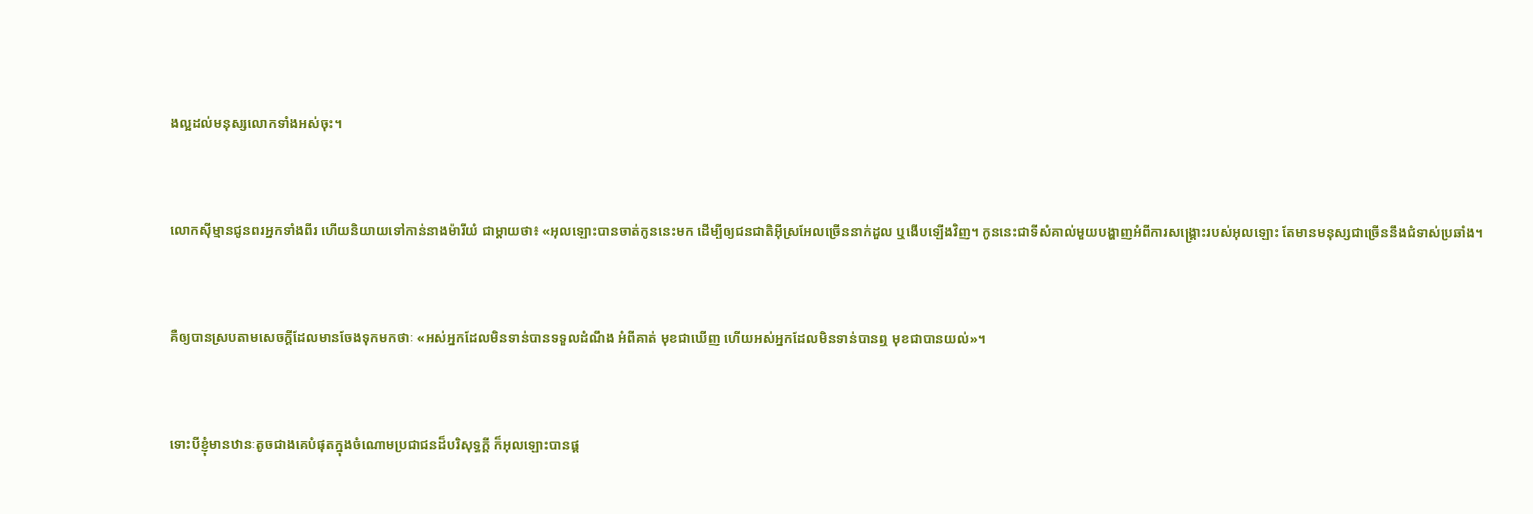ង‌ល្អដល់មនុស្សលោកទាំងអស់ចុះ។


លោកស៊ីម្មានជូនពរអ្នកទាំងពីរ ហើយនិយាយទៅកាន់នាងម៉ារីយំ ជាម្តាយថា៖ «អុលឡោះបានចាត់កូននេះមក ដើម្បីឲ្យជន‌ជាតិអ៊ីស្រ‌អែលច្រើននាក់ដួល ឬងើបឡើងវិញ។ កូននេះជាទីសំគាល់មួយបង្ហាញអំពីការសង្គ្រោះរបស់អុលឡោះ តែមានមនុស្សជាច្រើននឹងជំទាស់ប្រឆាំង។


គឺឲ្យបានស្របតាមសេចក្ដីដែលមានចែងទុកមកថាៈ «អស់អ្នកដែលមិនទាន់បានទទួលដំណឹង អំពីគាត់ មុខជាឃើញ ហើយអស់អ្នកដែលមិនទាន់បានឮ មុខជាបានយល់»។


ទោះបីខ្ញុំមានឋានៈតូចជាងគេបំផុតក្នុងចំណោមប្រជា‌ជនដ៏‌បរិសុទ្ធក្ដី ក៏អុលឡោះបានផ្ដ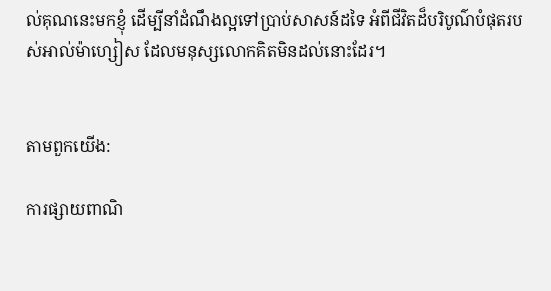ល់គុណនេះមកខ្ញុំ ដើម្បីនាំដំណឹង‌ល្អទៅប្រាប់សាសន៍ដទៃ អំពីជីវិតដ៏បរិបូណ៌បំផុតរបស់អាល់ម៉ា‌ហ្សៀស ដែលមនុស្សលោកគិតមិនដល់នោះដែរ។


តាមពួកយើង:

ការផ្សាយពាណិ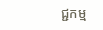ជ្ជកម្ម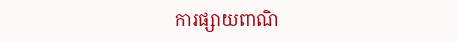ការផ្សាយពាណិ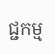ជ្ជកម្ម